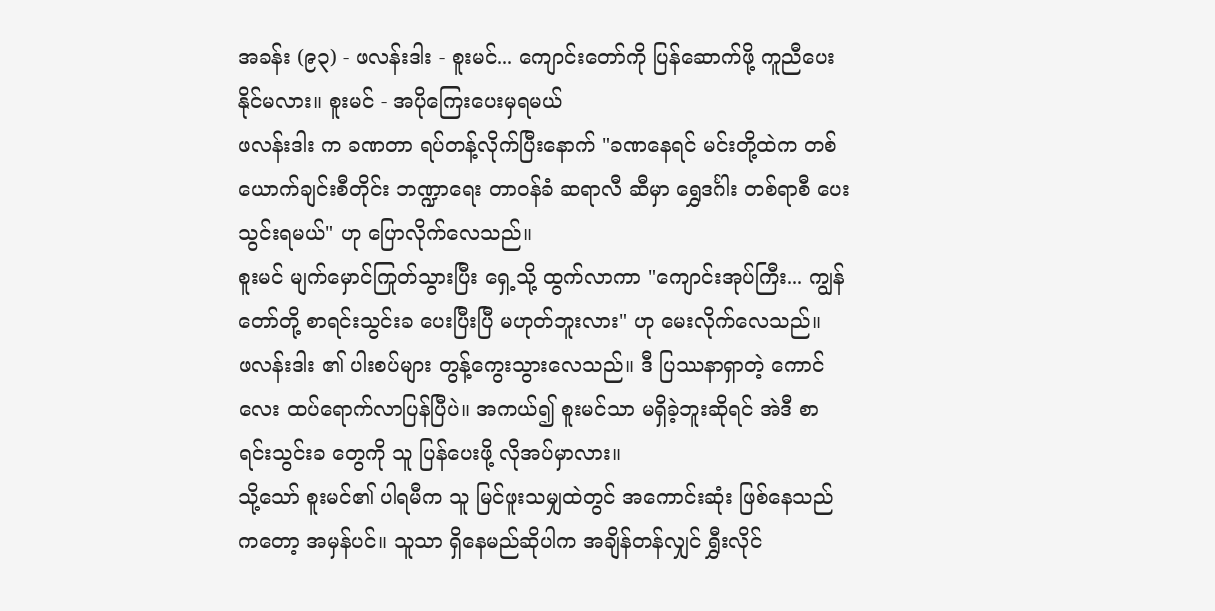အခန်း (၉၃) - ဖလန်းဒါး - စူးမင်... ကျောင်းတော်ကို ပြန်ဆောက်ဖို့ ကူညီပေးနိုင်မလား။ စူးမင် - အပိုကြေးပေးမှရမယ်
ဖလန်းဒါး က ခဏတာ ရပ်တန့်လိုက်ပြီးနောက် "ခဏနေရင် မင်းတို့ထဲက တစ်ယောက်ချင်းစီတိုင်း ဘဏ္ဍာရေး တာဝန်ခံ ဆရာလီ ဆီမှာ ရွှေဒင်္ဂါး တစ်ရာစီ ပေးသွင်းရမယ်" ဟု ပြောလိုက်လေသည်။
စူးမင် မျက်မှောင်ကြုတ်သွားပြီး ရှေ့သို့ ထွက်လာကာ "ကျောင်းအုပ်ကြီး... ကျွန်တော်တို့ စာရင်းသွင်းခ ပေးပြီးပြီ မဟုတ်ဘူးလား" ဟု မေးလိုက်လေသည်။
ဖလန်းဒါး ၏ ပါးစပ်များ တွန့်ကွေးသွားလေသည်။ ဒီ ပြဿနာရှာတဲ့ ကောင်လေး ထပ်ရောက်လာပြန်ပြီပဲ။ အကယ်၍ စူးမင်သာ မရှိခဲ့ဘူးဆိုရင် အဲဒီ စာရင်းသွင်းခ တွေကို သူ ပြန်ပေးဖို့ လိုအပ်မှာလား။
သို့သော် စူးမင်၏ ပါရမီက သူ မြင်ဖူးသမျှထဲတွင် အကောင်းဆုံး ဖြစ်နေသည်ကတော့ အမှန်ပင်။ သူသာ ရှိနေမည်ဆိုပါက အချိန်တန်လျှင် ရွှီးလိုင်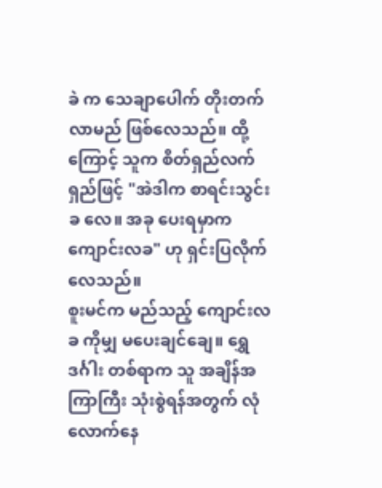ခဲ က သေချာပေါက် တိုးတက်လာမည် ဖြစ်လေသည်။ ထို့ကြောင့် သူက စိတ်ရှည်လက်ရှည်ဖြင့် "အဲဒါက စာရင်းသွင်းခ လေ။ အခု ပေးရမှာက ကျောင်းလခ" ဟု ရှင်းပြလိုက်လေသည်။
စူးမင်က မည်သည့် ကျောင်းလခ ကိုမျှ မပေးချင်ချေ။ ရွှေဒင်္ဂါး တစ်ရာက သူ အချိန်အကြာကြီး သုံးစွဲရန်အတွက် လုံလောက်နေ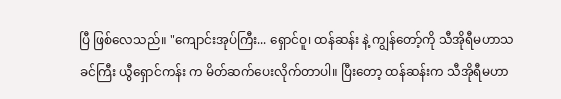ပြီ ဖြစ်လေသည်။ "ကျောင်းအုပ်ကြီး... ရှောင်ဝူ၊ ထန်ဆန်း နဲ့ ကျွန်တော့်ကို သီအိုရီမဟာသခင်ကြီး ယွီရှောင်ကန်း က မိတ်ဆက်ပေးလိုက်တာပါ။ ပြီးတော့ ထန်ဆန်းက သီအိုရီမဟာ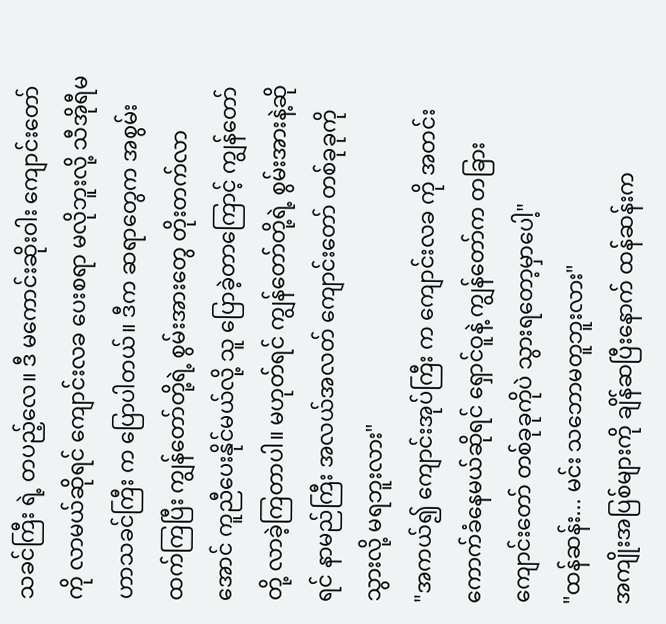သခင်ကြီး ရဲ့ တပည့်လေ။ ဒီ မကောင်းဆိုးဝါး ကျောင်းတော် ကို လာမယ်ဆိုရင် ကျောင်းလခ ပေးစရာ မလိုဘူးလို့ သီအိုရီမဟာသခင်ကြီး က ပြောပါတယ်။ ဒီက ဆရာတွေက အစွမ်းထက်ကြပြီး ကျွန်တော်တို့ရဲ့ စွမ်းအားတွေ တိုးတက်လာအောင် ကူညီပေးနိုင်မယ်လို့ သူ ပြောခဲ့တာကြောင့် ကျွန်တော်တို့ လာခဲ့ကြတာပါ။ မဟုတ်ရင် ကျွန်တော်တို့ရဲ့ စွမ်းအားနဲ့ဆိုရင် နာမည်ကြီး အလယ်အလတ် ကျောင်းတော် တစ်ခုခုကို သွားလို့ မရဘူးလား"
"အကယ်၍ ကျောင်းအုပ်ကြီး က ကျောင်းလခ ကို အတင်း ကောက်ခံနေမယ်ဆိုရင် ရှောင်ဝူနဲ့ ကျွန်တော်က တခြား ကျောင်းတော် တစ်ခုခုကိုပဲ သွားရတော့မှာပေါ့"
"ထန်ဆန်း... မင်း သဘောမတူဘူးလား"
အကျိုးအပြစ်များကို ချိန်ဆပြီးနောက် ထန်ဆန်းက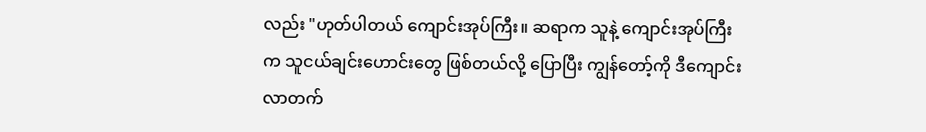လည်း "ဟုတ်ပါတယ် ကျောင်းအုပ်ကြီး။ ဆရာက သူနဲ့ ကျောင်းအုပ်ကြီး က သူငယ်ချင်းဟောင်းတွေ ဖြစ်တယ်လို့ ပြောပြီး ကျွန်တော့်ကို ဒီကျောင်း လာတက်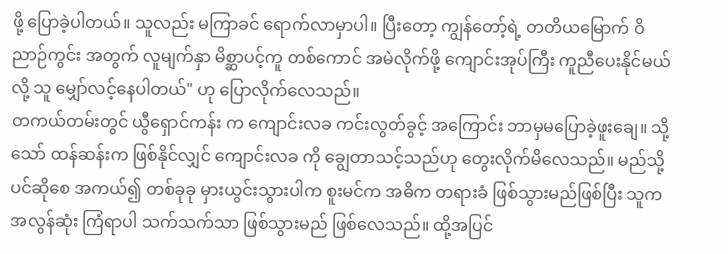ဖို့ ပြောခဲ့ပါတယ်။ သူလည်း မကြာခင် ရောက်လာမှာပါ။ ပြီးတော့ ကျွန်တော့်ရဲ့ တတိယမြောက် ဝိညာဉ်ကွင်း အတွက် လူမျက်နှာ မိစ္ဆာပင့်ကူ တစ်ကောင် အမဲလိုက်ဖို့ ကျောင်းအုပ်ကြီး ကူညီပေးနိုင်မယ်လို့ သူ မျှော်လင့်နေပါတယ်" ဟု ပြောလိုက်လေသည်။
တကယ်တမ်းတွင် ယွီရှောင်ကန်း က ကျောင်းလခ ကင်းလွတ်ခွင့် အကြောင်း ဘာမှမပြောခဲ့ဖူးချေ။ သို့သော် ထန်ဆန်းက ဖြစ်နိုင်လျှင် ကျောင်းလခ ကို ချွေတာသင့်သည်ဟု တွေးလိုက်မိလေသည်။ မည်သို့ပင်ဆိုစေ အကယ်၍ တစ်ခုခု မှားယွင်းသွားပါက စူးမင်က အဓိက တရားခံ ဖြစ်သွားမည်ဖြစ်ပြီး သူက အလွန်ဆုံး ကြံရာပါ သက်သက်သာ ဖြစ်သွားမည် ဖြစ်လေသည်။ ထို့အပြင်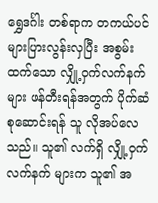ရွှေဒင်္ဂါး တစ်ရာက တကယ်ပင် များပြားလွန်းလှပြီး အစွမ်းထက်သော လျှို့ဝှက်လက်နက် များ ဖန်တီးရန်အတွက် ပိုက်ဆံ စုဆောင်းရန် သူ လိုအပ်လေသည်။ သူ၏ လက်ရှိ လျှို့ဝှက်လက်နက် များက သူ၏ အ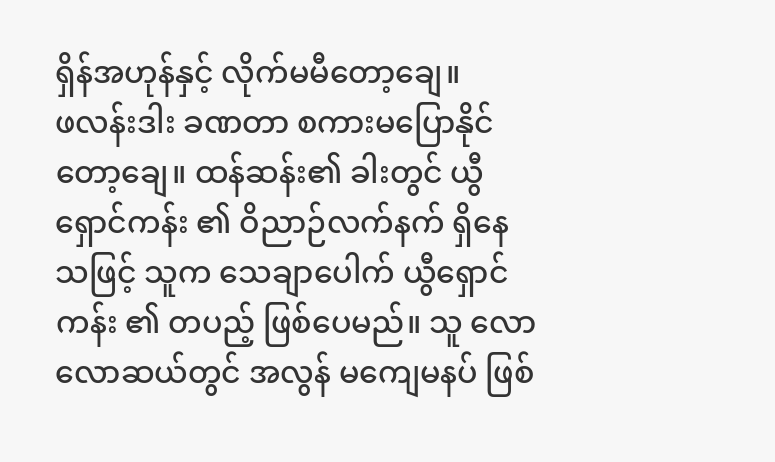ရှိန်အဟုန်နှင့် လိုက်မမီတော့ချေ။
ဖလန်းဒါး ခဏတာ စကားမပြောနိုင်တော့ချေ။ ထန်ဆန်း၏ ခါးတွင် ယွီရှောင်ကန်း ၏ ဝိညာဉ်လက်နက် ရှိနေသဖြင့် သူက သေချာပေါက် ယွီရှောင်ကန်း ၏ တပည့် ဖြစ်ပေမည်။ သူ လောလောဆယ်တွင် အလွန် မကျေမနပ် ဖြစ်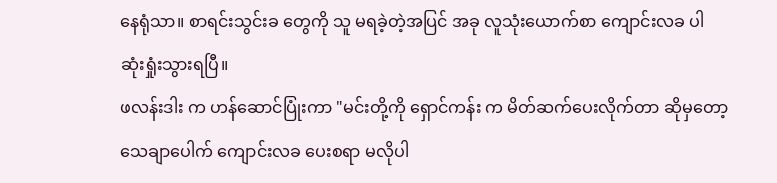နေရုံသာ။ စာရင်းသွင်းခ တွေကို သူ မရခဲ့တဲ့အပြင် အခု လူသုံးယောက်စာ ကျောင်းလခ ပါ ဆုံးရှုံးသွားရပြီ။
ဖလန်းဒါး က ဟန်ဆောင်ပြုံးကာ "မင်းတို့ကို ရှောင်ကန်း က မိတ်ဆက်ပေးလိုက်တာ ဆိုမှတော့ သေချာပေါက် ကျောင်းလခ ပေးစရာ မလိုပါ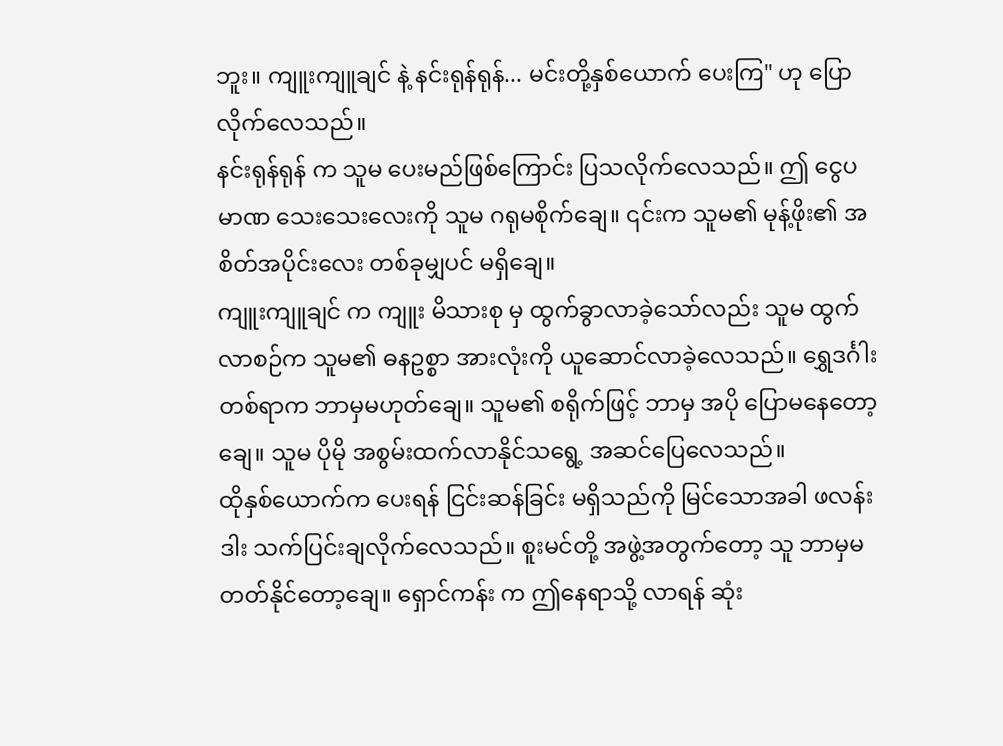ဘူး။ ကျူးကျူချင် နဲ့ နင်းရုန်ရုန်... မင်းတို့နှစ်ယောက် ပေးကြ" ဟု ပြောလိုက်လေသည်။
နင်းရုန်ရုန် က သူမ ပေးမည်ဖြစ်ကြောင်း ပြသလိုက်လေသည်။ ဤ ငွေပမာဏ သေးသေးလေးကို သူမ ဂရုမစိုက်ချေ။ ၎င်းက သူမ၏ မုန့်ဖိုး၏ အစိတ်အပိုင်းလေး တစ်ခုမျှပင် မရှိချေ။
ကျူးကျူချင် က ကျူး မိသားစု မှ ထွက်ခွာလာခဲ့သော်လည်း သူမ ထွက်လာစဉ်က သူမ၏ ဓနဥစ္စာ အားလုံးကို ယူဆောင်လာခဲ့လေသည်။ ရွှေဒင်္ဂါး တစ်ရာက ဘာမှမဟုတ်ချေ။ သူမ၏ စရိုက်ဖြင့် ဘာမှ အပို ပြောမနေတော့ချေ။ သူမ ပိုမို အစွမ်းထက်လာနိုင်သရွေ့ အဆင်ပြေလေသည်။
ထိုနှစ်ယောက်က ပေးရန် ငြင်းဆန်ခြင်း မရှိသည်ကို မြင်သောအခါ ဖလန်းဒါး သက်ပြင်းချလိုက်လေသည်။ စူးမင်တို့ အဖွဲ့အတွက်တော့ သူ ဘာမှမတတ်နိုင်တော့ချေ။ ရှောင်ကန်း က ဤနေရာသို့ လာရန် ဆုံး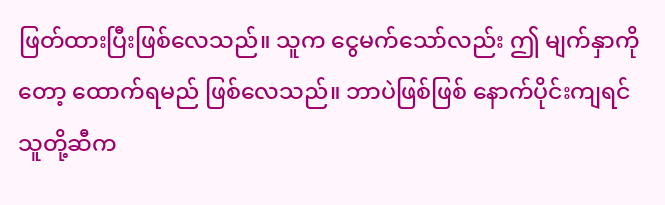ဖြတ်ထားပြီးဖြစ်လေသည်။ သူက ငွေမက်သော်လည်း ဤ မျက်နှာကိုတော့ ထောက်ရမည် ဖြစ်လေသည်။ ဘာပဲဖြစ်ဖြစ် နောက်ပိုင်းကျရင် သူတို့ဆီက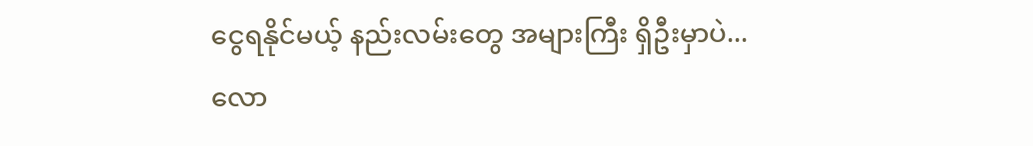ငွေရနိုင်မယ့် နည်းလမ်းတွေ အများကြီး ရှိဦးမှာပဲ... လော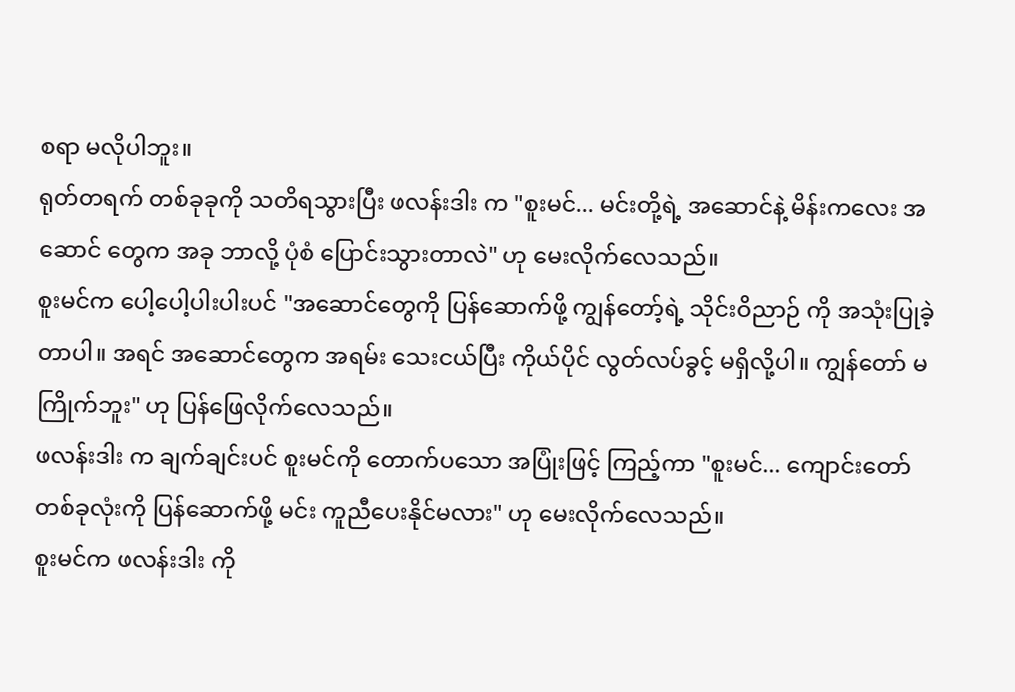စရာ မလိုပါဘူး။
ရုတ်တရက် တစ်ခုခုကို သတိရသွားပြီး ဖလန်းဒါး က "စူးမင်... မင်းတို့ရဲ့ အဆောင်နဲ့ မိန်းကလေး အဆောင် တွေက အခု ဘာလို့ ပုံစံ ပြောင်းသွားတာလဲ" ဟု မေးလိုက်လေသည်။
စူးမင်က ပေါ့ပေါ့ပါးပါးပင် "အဆောင်တွေကို ပြန်ဆောက်ဖို့ ကျွန်တော့်ရဲ့ သိုင်းဝိညာဉ် ကို အသုံးပြုခဲ့တာပါ။ အရင် အဆောင်တွေက အရမ်း သေးငယ်ပြီး ကိုယ်ပိုင် လွတ်လပ်ခွင့် မရှိလို့ပါ။ ကျွန်တော် မကြိုက်ဘူး" ဟု ပြန်ဖြေလိုက်လေသည်။
ဖလန်းဒါး က ချက်ချင်းပင် စူးမင်ကို တောက်ပသော အပြုံးဖြင့် ကြည့်ကာ "စူးမင်... ကျောင်းတော် တစ်ခုလုံးကို ပြန်ဆောက်ဖို့ မင်း ကူညီပေးနိုင်မလား" ဟု မေးလိုက်လေသည်။
စူးမင်က ဖလန်းဒါး ကို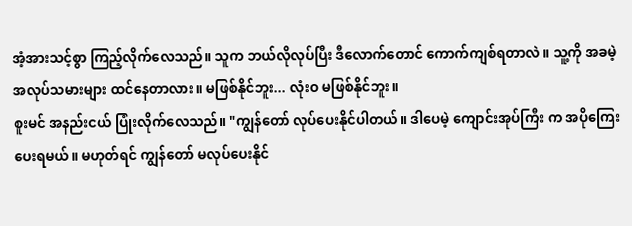အံ့အားသင့်စွာ ကြည့်လိုက်လေသည်။ သူက ဘယ်လိုလုပ်ပြီး ဒီလောက်တောင် ကောက်ကျစ်ရတာလဲ။ သူ့ကို အခမဲ့ အလုပ်သမားများ ထင်နေတာလား။ မဖြစ်နိုင်ဘူး... လုံးဝ မဖြစ်နိုင်ဘူး။
စူးမင် အနည်းငယ် ပြုံးလိုက်လေသည်။ "ကျွန်တော် လုပ်ပေးနိုင်ပါတယ်။ ဒါပေမဲ့ ကျောင်းအုပ်ကြီး က အပိုကြေး ပေးရမယ်။ မဟုတ်ရင် ကျွန်တော် မလုပ်ပေးနိုင်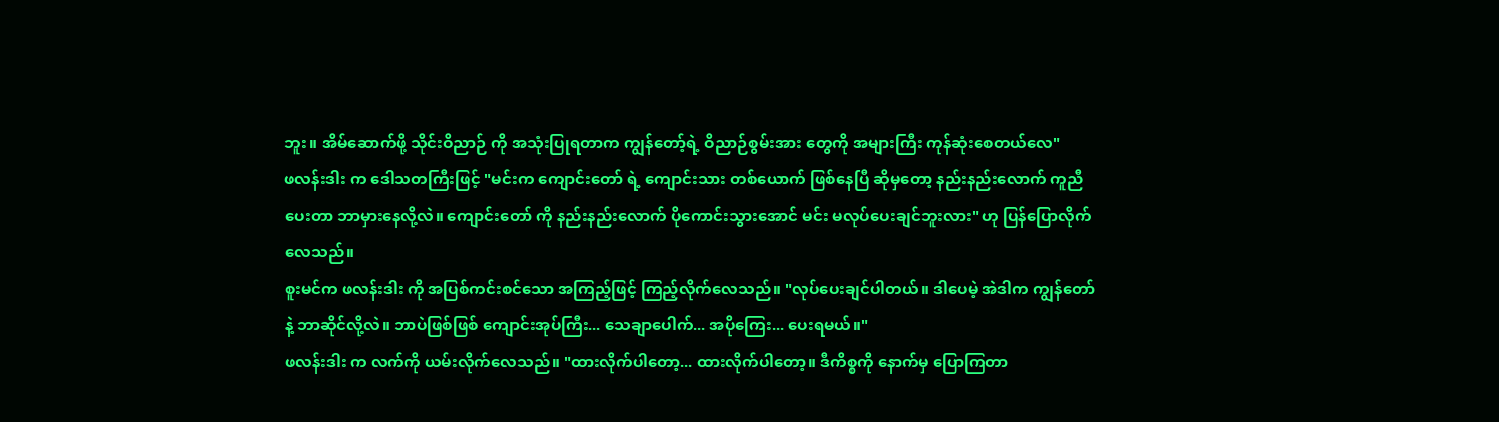ဘူး။ အိမ်ဆောက်ဖို့ သိုင်းဝိညာဉ် ကို အသုံးပြုရတာက ကျွန်တော့်ရဲ့ ဝိညာဉ်စွမ်းအား တွေကို အများကြီး ကုန်ဆုံးစေတယ်လေ"
ဖလန်းဒါး က ဒေါသတကြီးဖြင့် "မင်းက ကျောင်းတော် ရဲ့ ကျောင်းသား တစ်ယောက် ဖြစ်နေပြီ ဆိုမှတော့ နည်းနည်းလောက် ကူညီပေးတာ ဘာမှားနေလို့လဲ။ ကျောင်းတော် ကို နည်းနည်းလောက် ပိုကောင်းသွားအောင် မင်း မလုပ်ပေးချင်ဘူးလား" ဟု ပြန်ပြောလိုက်လေသည်။
စူးမင်က ဖလန်းဒါး ကို အပြစ်ကင်းစင်သော အကြည့်ဖြင့် ကြည့်လိုက်လေသည်။ "လုပ်ပေးချင်ပါတယ်။ ဒါပေမဲ့ အဲဒါက ကျွန်တော်နဲ့ ဘာဆိုင်လို့လဲ။ ဘာပဲဖြစ်ဖြစ် ကျောင်းအုပ်ကြီး... သေချာပေါက်... အပိုကြေး... ပေးရမယ်။"
ဖလန်းဒါး က လက်ကို ယမ်းလိုက်လေသည်။ "ထားလိုက်ပါတော့... ထားလိုက်ပါတော့။ ဒီကိစ္စကို နောက်မှ ပြောကြတာ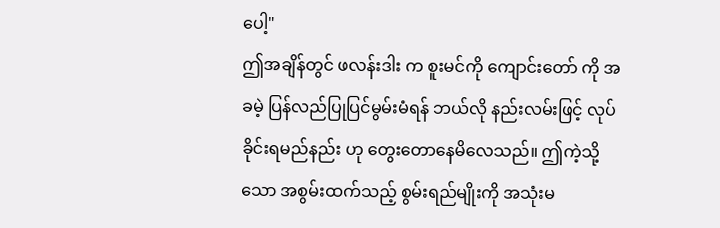ပေါ့"
ဤအချိန်တွင် ဖလန်းဒါး က စူးမင်ကို ကျောင်းတော် ကို အခမဲ့ ပြန်လည်ပြုပြင်မွမ်းမံရန် ဘယ်လို နည်းလမ်းဖြင့် လုပ်ခိုင်းရမည်နည်း ဟု တွေးတောနေမိလေသည်။ ဤကဲ့သို့သော အစွမ်းထက်သည့် စွမ်းရည်မျိုးကို အသုံးမ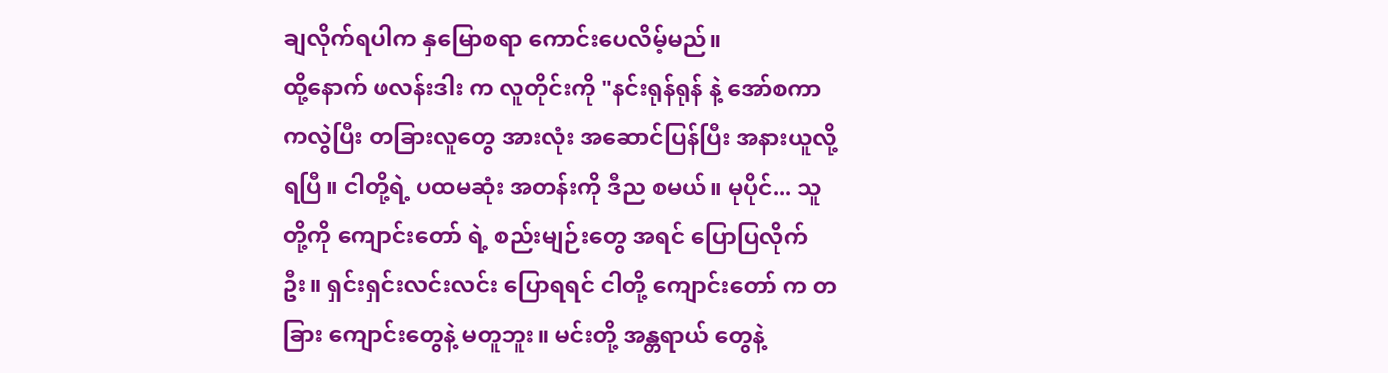ချလိုက်ရပါက နှမြောစရာ ကောင်းပေလိမ့်မည်။
ထို့နောက် ဖလန်းဒါး က လူတိုင်းကို "နင်းရုန်ရုန် နဲ့ အော်စကာ ကလွဲပြီး တခြားလူတွေ အားလုံး အဆောင်ပြန်ပြီး အနားယူလို့ ရပြီ။ ငါတို့ရဲ့ ပထမဆုံး အတန်းကို ဒီည စမယ်။ မုပိုင်... သူတို့ကို ကျောင်းတော် ရဲ့ စည်းမျဉ်းတွေ အရင် ပြောပြလိုက်ဦး။ ရှင်းရှင်းလင်းလင်း ပြောရရင် ငါတို့ ကျောင်းတော် က တခြား ကျောင်းတွေနဲ့ မတူဘူး။ မင်းတို့ အန္တရာယ် တွေနဲ့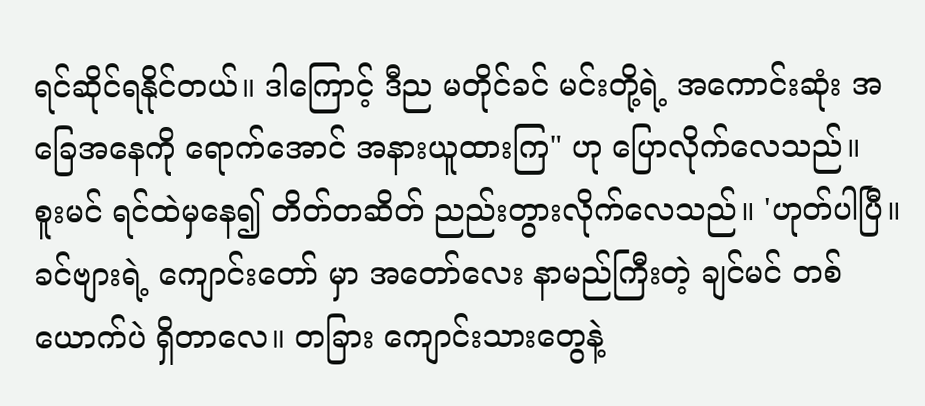ရင်ဆိုင်ရနိုင်တယ်။ ဒါကြောင့် ဒီည မတိုင်ခင် မင်းတို့ရဲ့ အကောင်းဆုံး အခြေအနေကို ရောက်အောင် အနားယူထားကြ" ဟု ပြောလိုက်လေသည်။
စူးမင် ရင်ထဲမှနေ၍ တိတ်တဆိတ် ညည်းတွားလိုက်လေသည်။ 'ဟုတ်ပါပြီ။ ခင်ဗျားရဲ့ ကျောင်းတော် မှာ အတော်လေး နာမည်ကြီးတဲ့ ချင်မင် တစ်ယောက်ပဲ ရှိတာလေ။ တခြား ကျောင်းသားတွေနဲ့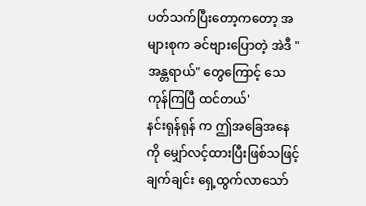ပတ်သက်ပြီးတော့ကတော့ အများစုက ခင်ဗျားပြောတဲ့ အဲဒီ "အန္တရာယ်" တွေကြောင့် သေကုန်ကြပြီ ထင်တယ်'
နင်းရုန်ရုန် က ဤအခြေအနေကို မျှော်လင့်ထားပြီးဖြစ်သဖြင့် ချက်ချင်း ရှေ့ထွက်လာသော်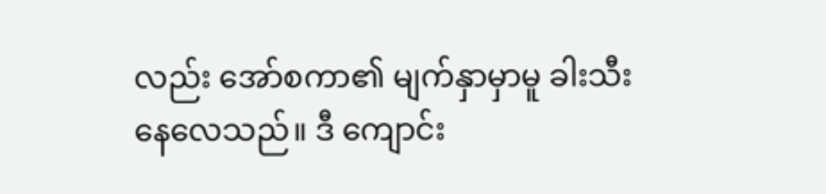လည်း အော်စကာ၏ မျက်နှာမှာမူ ခါးသီးနေလေသည်။ ဒီ ကျောင်း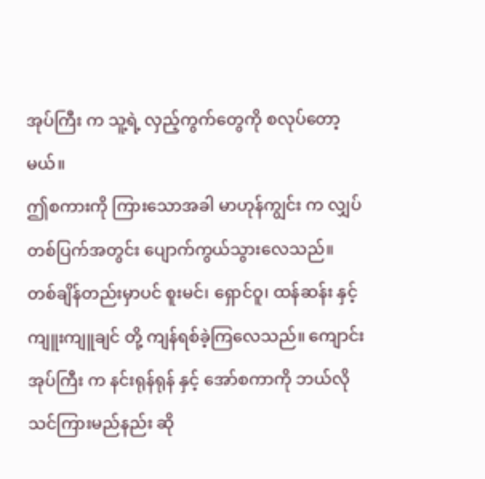အုပ်ကြီး က သူ့ရဲ့ လှည့်ကွက်တွေကို စလုပ်တော့မယ်။
ဤစကားကို ကြားသောအခါ မာဟုန်ကျွင်း က လျှပ်တစ်ပြက်အတွင်း ပျောက်ကွယ်သွားလေသည်။
တစ်ချိန်တည်းမှာပင် စူးမင်၊ ရှောင်ဝူ၊ ထန်ဆန်း နှင့် ကျူးကျူချင် တို့ ကျန်ရစ်ခဲ့ကြလေသည်။ ကျောင်းအုပ်ကြီး က နင်းရုန်ရုန် နှင့် အော်စကာကို ဘယ်လို သင်ကြားမည်နည်း ဆို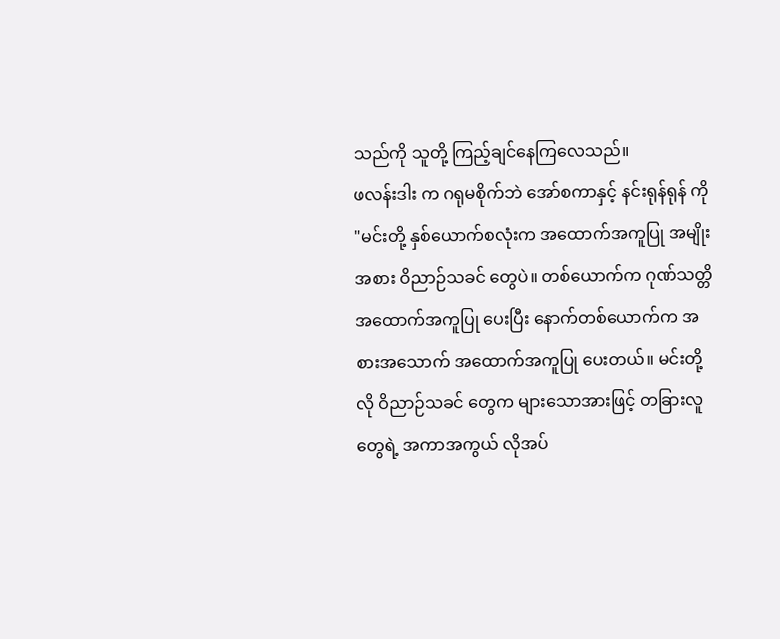သည်ကို သူတို့ ကြည့်ချင်နေကြလေသည်။
ဖလန်းဒါး က ဂရုမစိုက်ဘဲ အော်စကာနှင့် နင်းရုန်ရုန် ကို "မင်းတို့ နှစ်ယောက်စလုံးက အထောက်အကူပြု အမျိုးအစား ဝိညာဉ်သခင် တွေပဲ။ တစ်ယောက်က ဂုဏ်သတ္တိ အထောက်အကူပြု ပေးပြီး နောက်တစ်ယောက်က အစားအသောက် အထောက်အကူပြု ပေးတယ်။ မင်းတို့လို ဝိညာဉ်သခင် တွေက များသောအားဖြင့် တခြားလူတွေရဲ့ အကာအကွယ် လိုအပ်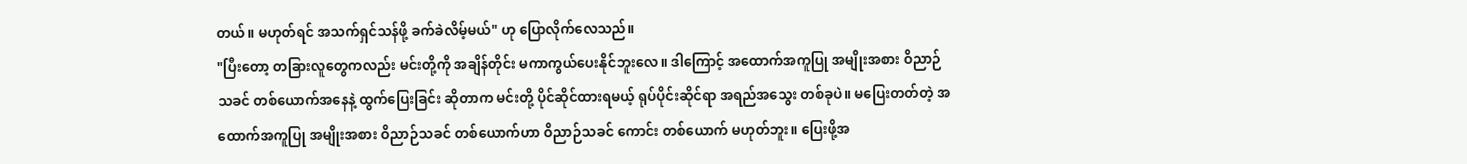တယ်။ မဟုတ်ရင် အသက်ရှင်သန်ဖို့ ခက်ခဲလိမ့်မယ်" ဟု ပြောလိုက်လေသည်။
"ပြီးတော့ တခြားလူတွေကလည်း မင်းတို့ကို အချိန်တိုင်း မကာကွယ်ပေးနိုင်ဘူးလေ။ ဒါကြောင့် အထောက်အကူပြု အမျိုးအစား ဝိညာဉ်သခင် တစ်ယောက်အနေနဲ့ ထွက်ပြေးခြင်း ဆိုတာက မင်းတို့ ပိုင်ဆိုင်ထားရမယ့် ရုပ်ပိုင်းဆိုင်ရာ အရည်အသွေး တစ်ခုပဲ။ မပြေးတတ်တဲ့ အထောက်အကူပြု အမျိုးအစား ဝိညာဉ်သခင် တစ်ယောက်ဟာ ဝိညာဉ်သခင် ကောင်း တစ်ယောက် မဟုတ်ဘူး။ ပြေးဖို့အ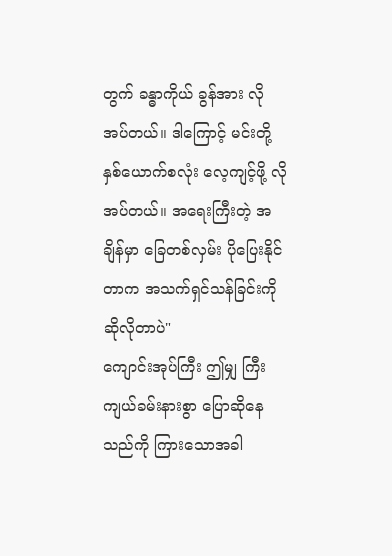တွက် ခန္ဓာကိုယ် ခွန်အား လိုအပ်တယ်။ ဒါကြောင့် မင်းတို့ နှစ်ယောက်စလုံး လေ့ကျင့်ဖို့ လိုအပ်တယ်။ အရေးကြီးတဲ့ အချိန်မှာ ခြေတစ်လှမ်း ပိုပြေးနိုင်တာက အသက်ရှင်သန်ခြင်းကို ဆိုလိုတာပဲ"
ကျောင်းအုပ်ကြီး ဤမျှ ကြီးကျယ်ခမ်းနားစွာ ပြောဆိုနေသည်ကို ကြားသောအခါ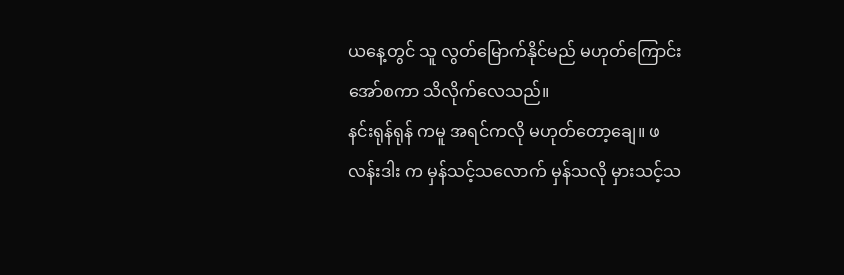ယနေ့တွင် သူ လွတ်မြောက်နိုင်မည် မဟုတ်ကြောင်း အော်စကာ သိလိုက်လေသည်။
နင်းရုန်ရုန် ကမူ အရင်ကလို မဟုတ်တော့ချေ။ ဖလန်းဒါး က မှန်သင့်သလောက် မှန်သလို မှားသင့်သ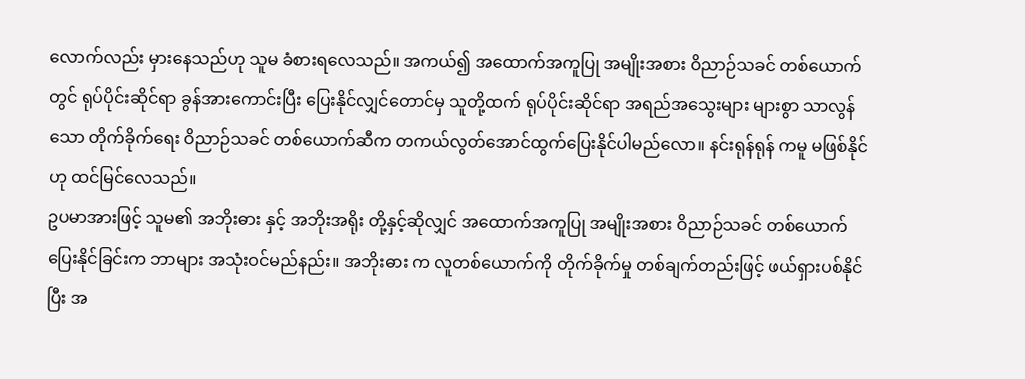လောက်လည်း မှားနေသည်ဟု သူမ ခံစားရလေသည်။ အကယ်၍ အထောက်အကူပြု အမျိုးအစား ဝိညာဉ်သခင် တစ်ယောက်တွင် ရုပ်ပိုင်းဆိုင်ရာ ခွန်အားကောင်းပြီး ပြေးနိုင်လျှင်တောင်မှ သူတို့ထက် ရုပ်ပိုင်းဆိုင်ရာ အရည်အသွေးများ များစွာ သာလွန်သော တိုက်ခိုက်ရေး ဝိညာဉ်သခင် တစ်ယောက်ဆီက တကယ်လွတ်အောင်ထွက်ပြေးနိုင်ပါမည်လော။ နင်းရုန်ရုန် ကမူ မဖြစ်နိုင်ဟု ထင်မြင်လေသည်။
ဥပမာအားဖြင့် သူမ၏ အဘိုးဓား နှင့် အဘိုးအရိုး တို့နှင့်ဆိုလျှင် အထောက်အကူပြု အမျိုးအစား ဝိညာဉ်သခင် တစ်ယောက် ပြေးနိုင်ခြင်းက ဘာများ အသုံးဝင်မည်နည်း။ အဘိုးဓား က လူတစ်ယောက်ကို တိုက်ခိုက်မှု တစ်ချက်တည်းဖြင့် ဖယ်ရှားပစ်နိုင်ပြီး အ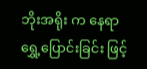ဘိုးအရိုး က နေရာရွှေ့ပြောင်းခြင်း ဖြင့်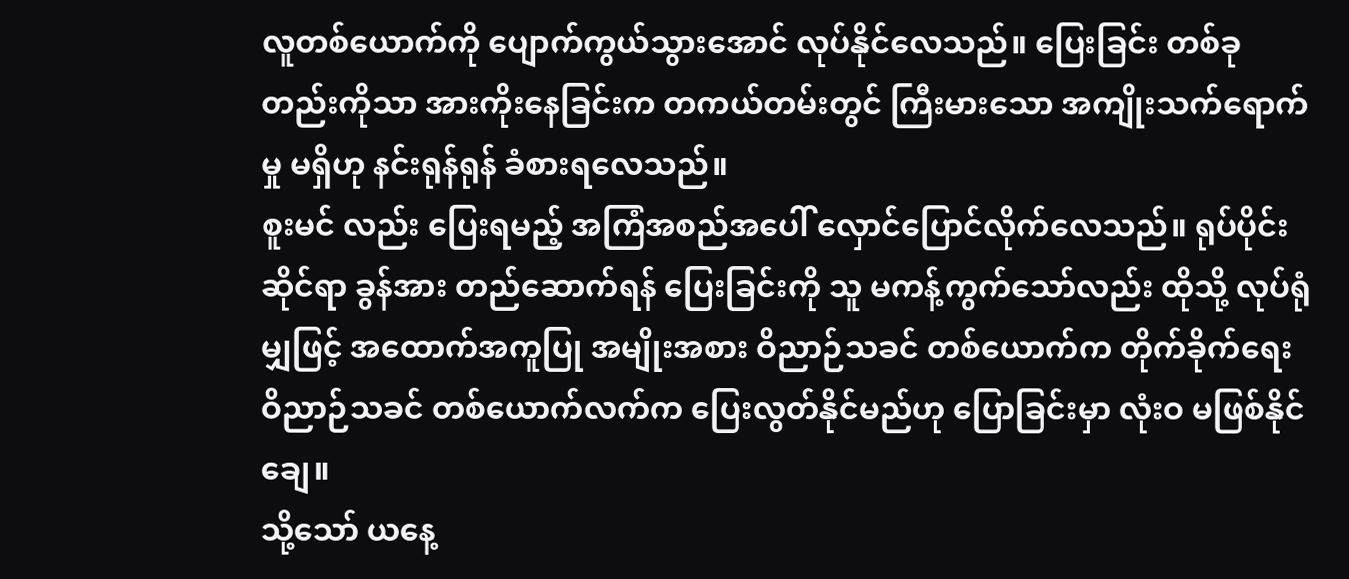လူတစ်ယောက်ကို ပျောက်ကွယ်သွားအောင် လုပ်နိုင်လေသည်။ ပြေးခြင်း တစ်ခုတည်းကိုသာ အားကိုးနေခြင်းက တကယ်တမ်းတွင် ကြီးမားသော အကျိုးသက်ရောက်မှု မရှိဟု နင်းရုန်ရုန် ခံစားရလေသည်။
စူးမင် လည်း ပြေးရမည့် အကြံအစည်အပေါ် လှောင်ပြောင်လိုက်လေသည်။ ရုပ်ပိုင်းဆိုင်ရာ ခွန်အား တည်ဆောက်ရန် ပြေးခြင်းကို သူ မကန့်ကွက်သော်လည်း ထိုသို့ လုပ်ရုံမျှဖြင့် အထောက်အကူပြု အမျိုးအစား ဝိညာဉ်သခင် တစ်ယောက်က တိုက်ခိုက်ရေး ဝိညာဉ်သခင် တစ်ယောက်လက်က ပြေးလွတ်နိုင်မည်ဟု ပြောခြင်းမှာ လုံးဝ မဖြစ်နိုင်ချေ။
သို့သော် ယနေ့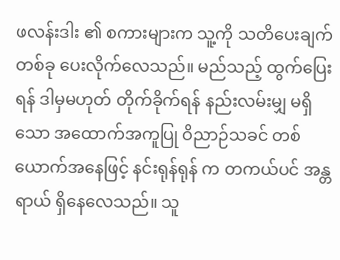ဖလန်းဒါး ၏ စကားများက သူ့ကို သတိပေးချက် တစ်ခု ပေးလိုက်လေသည်။ မည်သည့် ထွက်ပြေးရန် ဒါမှမဟုတ် တိုက်ခိုက်ရန် နည်းလမ်းမျှ မရှိသော အထောက်အကူပြု ဝိညာဉ်သခင် တစ်ယောက်အနေဖြင့် နင်းရုန်ရုန် က တကယ်ပင် အန္တရာယ် ရှိနေလေသည်။ သူ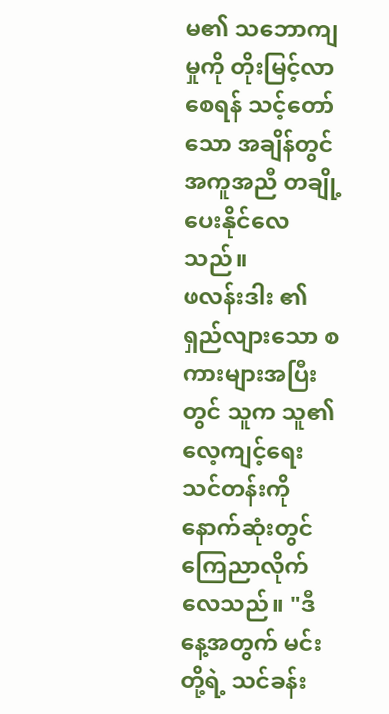မ၏ သဘောကျမှုကို တိုးမြင့်လာစေရန် သင့်တော်သော အချိန်တွင် အကူအညီ တချို့ ပေးနိုင်လေသည်။
ဖလန်းဒါး ၏ ရှည်လျားသော စကားများအပြီးတွင် သူက သူ၏ လေ့ကျင့်ရေး သင်တန်းကို နောက်ဆုံးတွင် ကြေညာလိုက်လေသည်။ "ဒီနေ့အတွက် မင်းတို့ရဲ့ သင်ခန်း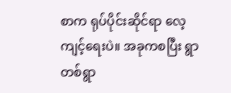စာက ရုပ်ပိုင်းဆိုင်ရာ လေ့ကျင့်ရေးပဲ။ အခုကစပြီး ရွာတစ်ရွာ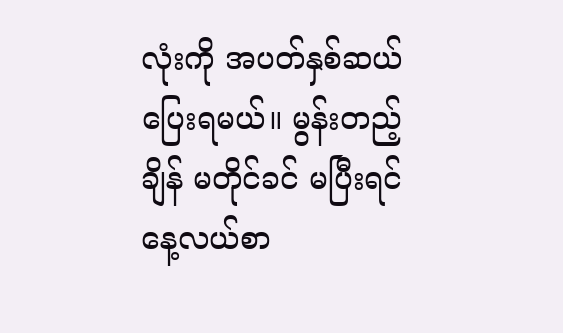လုံးကို အပတ်နှစ်ဆယ် ပြေးရမယ်။ မွန်းတည့်ချိန် မတိုင်ခင် မပြီးရင် နေ့လယ်စာ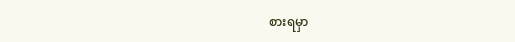စားရမှာ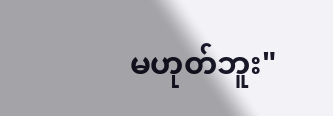မဟုတ်ဘူး"